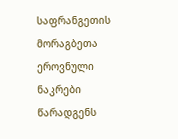საფრანგეთის მორაგბეთა ეროვნული ნაკრები წარადგენს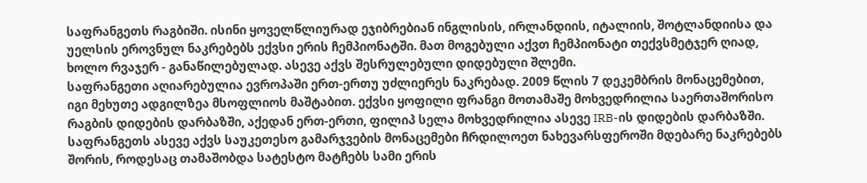საფრანგეთს რაგბიში. ისინი ყოველწლიურად ეჯიბრებიან ინგლისის, ირლანდიის, იტალიის, შოტლანდიისა და უელსის ეროვნულ ნაკრებებს ექვსი ერის ჩემპიონატში. მათ მოგებული აქვთ ჩემპიონატი თექვსმეტჯერ ღიად, ხოლო რვაჯერ - განაწილებულად. ასევე აქვს შესრულებული დიდებული შლემი.
საფრანგეთი აღიარებულია ევროპაში ერთ-ერთუ უძლიერეს ნაკრებად. 2009 წლის 7 დეკემბრის მონაცემებით, იგი მეხუთე ადგილზეა მსოფლიოს მაშტაბით. ექვსი ყოფილი ფრანგი მოთამაშე მოხვედრილია საერთაშორისო რაგბის დიდების დარბაზში, აქედან ერთ-ერთი, ფილიპ სელა მოხვედრილია ასევე IRB-ის დიდების დარბაზში. საფრანგეთს ასევე აქვს საუკეთესო გამარჯვების მონაცემები ჩრდილოეთ ნახევარსფეროში მდებარე ნაკრებებს შორის, როდესაც თამაშობდა სატესტო მატჩებს სამი ერის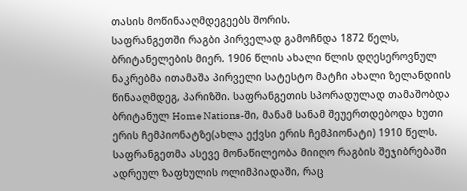თასის მოწინააღმდეგეებს შორის.
საფრანგეთში რაგბი პირველად გამოჩნდა 1872 წელს, ბრიტანელების მიერ. 1906 წლის ახალი წლის დღესეროვნულ ნაკრებმა ითამაშა პირველი სატესტო მატჩი ახალი ზელანდიის წინააღმდეგ, პარიზში. საფრანგეთის სპორადულად თამაშობდა ბრიტანულ Home Nations-ში, მანამ სანამ შეუერთდებოდა ხუთი ერის ჩემპიონატზე(ახლა ექვსი ერის ჩემპიონატი) 1910 წელს. საფრანგეთმა ასევე მონაწილეობა მიიღო რაგბის შეჯიბრებაში ადრეულ ზაფხულის ოლიმპიადაში, რაც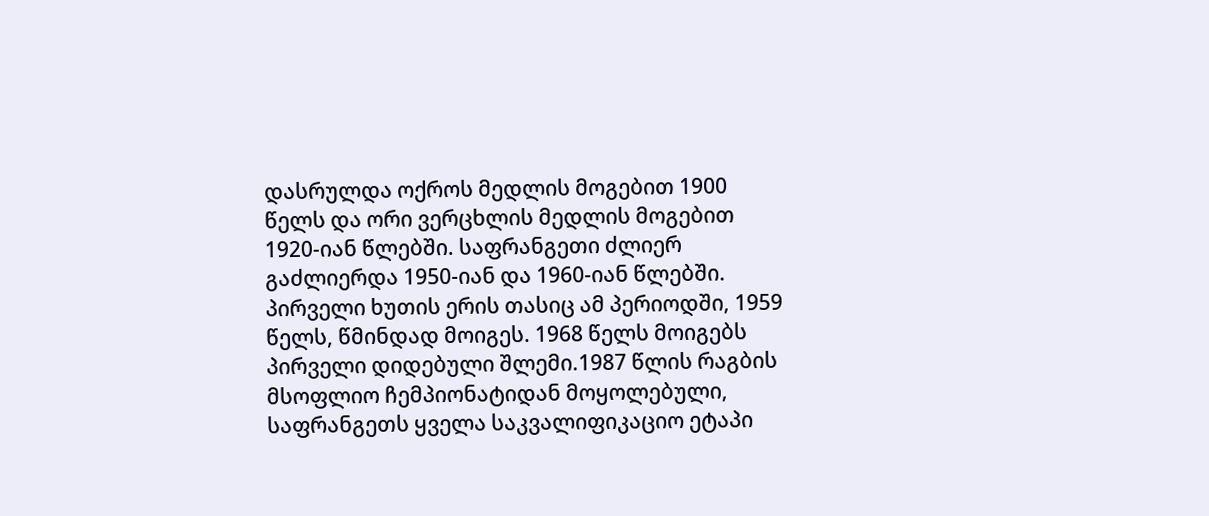დასრულდა ოქროს მედლის მოგებით 1900 წელს და ორი ვერცხლის მედლის მოგებით 1920-იან წლებში. საფრანგეთი ძლიერ გაძლიერდა 1950-იან და 1960-იან წლებში. პირველი ხუთის ერის თასიც ამ პერიოდში, 1959 წელს, წმინდად მოიგეს. 1968 წელს მოიგებს პირველი დიდებული შლემი.1987 წლის რაგბის მსოფლიო ჩემპიონატიდან მოყოლებული, საფრანგეთს ყველა საკვალიფიკაციო ეტაპი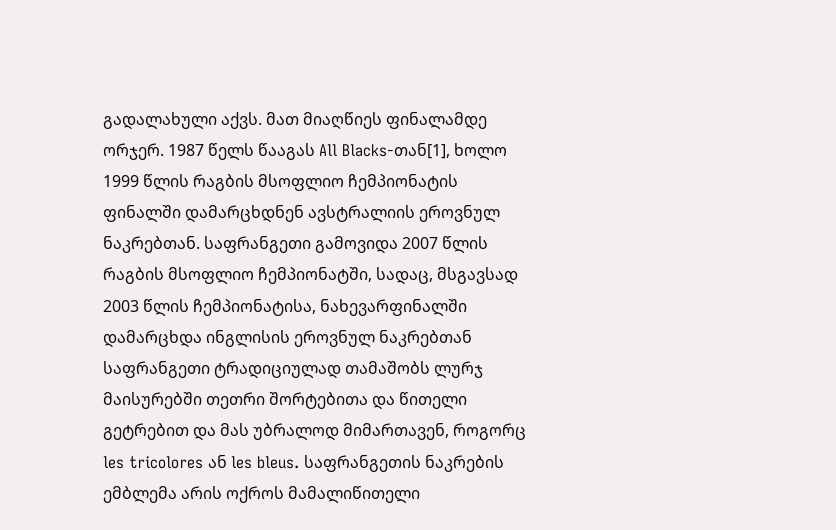გადალახული აქვს. მათ მიაღწიეს ფინალამდე ორჯერ. 1987 წელს წააგას All Blacks-თან[1], ხოლო 1999 წლის რაგბის მსოფლიო ჩემპიონატის ფინალში დამარცხდნენ ავსტრალიის ეროვნულ ნაკრებთან. საფრანგეთი გამოვიდა 2007 წლის რაგბის მსოფლიო ჩემპიონატში, სადაც, მსგავსად 2003 წლის ჩემპიონატისა, ნახევარფინალში დამარცხდა ინგლისის ეროვნულ ნაკრებთან
საფრანგეთი ტრადიციულად თამაშობს ლურჯ მაისურებში თეთრი შორტებითა და წითელი გეტრებით და მას უბრალოდ მიმართავენ, როგორც les tricolores ან les bleus. საფრანგეთის ნაკრების ემბლემა არის ოქროს მამალიწითელი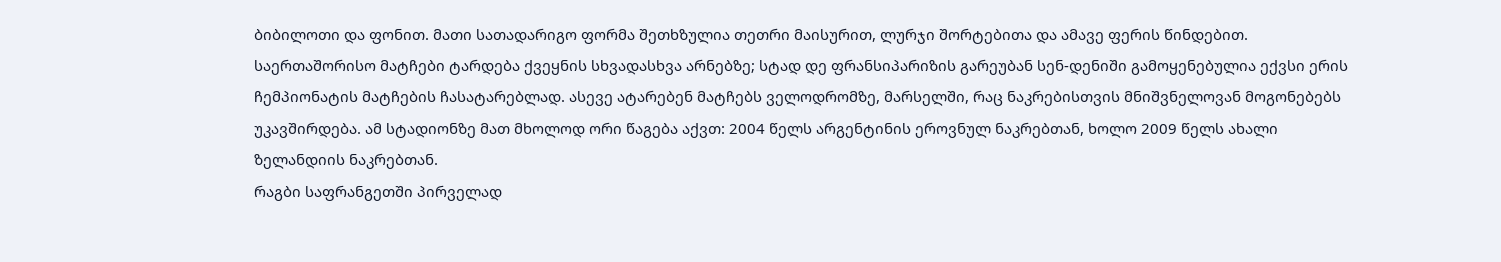ბიბილოთი და ფონით. მათი სათადარიგო ფორმა შეთხზულია თეთრი მაისურით, ლურჯი შორტებითა და ამავე ფერის წინდებით. საერთაშორისო მატჩები ტარდება ქვეყნის სხვადასხვა არნებზე; სტად დე ფრანსიპარიზის გარეუბან სენ-დენიში გამოყენებულია ექვსი ერის ჩემპიონატის მატჩების ჩასატარებლად. ასევე ატარებენ მატჩებს ველოდრომზე, მარსელში, რაც ნაკრებისთვის მნიშვნელოვან მოგონებებს უკავშირდება. ამ სტადიონზე მათ მხოლოდ ორი წაგება აქვთ: 2004 წელს არგენტინის ეროვნულ ნაკრებთან, ხოლო 2009 წელს ახალი ზელანდიის ნაკრებთან.
რაგბი საფრანგეთში პირველად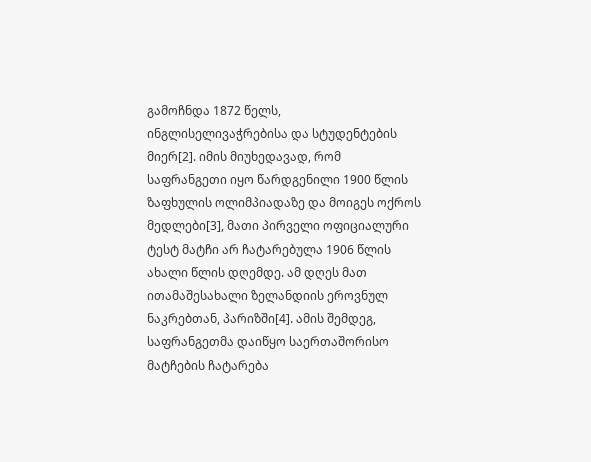გამოჩნდა 1872 წელს, ინგლისელივაჭრებისა და სტუდენტების მიერ[2]. იმის მიუხედავად, რომ საფრანგეთი იყო წარდგენილი 1900 წლის ზაფხულის ოლიმპიადაზე და მოიგეს ოქროს მედლები[3], მათი პირველი ოფიციალური ტესტ მატჩი არ ჩატარებულა 1906 წლის ახალი წლის დღემდე. ამ დღეს მათ ითამაშესახალი ზელანდიის ეროვნულ ნაკრებთან, პარიზში[4]. ამის შემდეგ, საფრანგეთმა დაიწყო საერთაშორისო მატჩების ჩატარება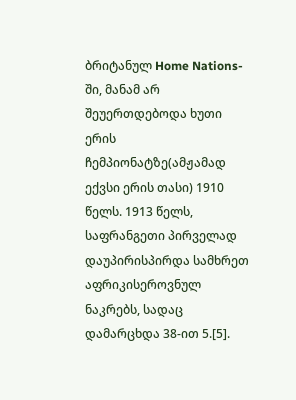ბრიტანულ Home Nations-ში, მანამ არ შეუერთდებოდა ხუთი ერის ჩემპიონატზე(ამჟამად ექვსი ერის თასი) 1910 წელს. 1913 წელს, საფრანგეთი პირველად დაუპირისპირდა სამხრეთ აფრიკისეროვნულ ნაკრებს, სადაც დამარცხდა 38-ით 5.[5].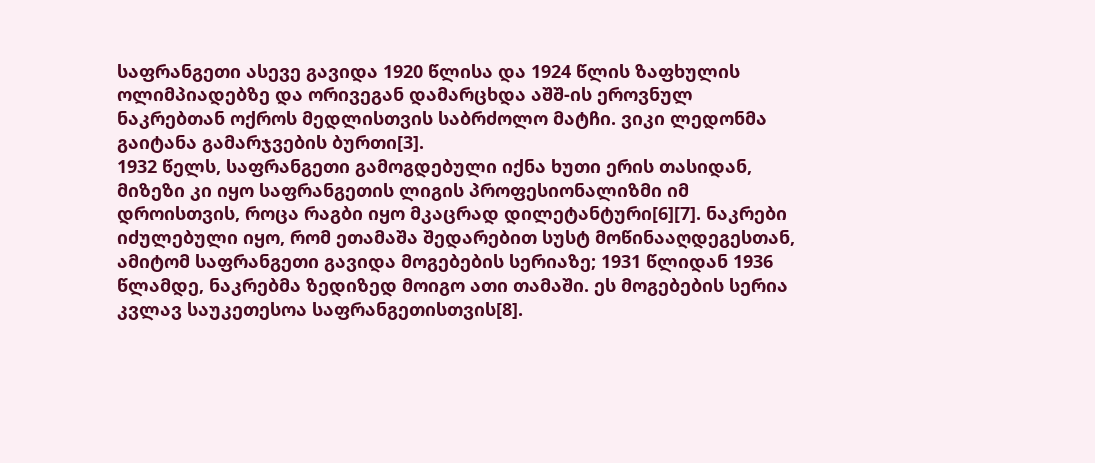საფრანგეთი ასევე გავიდა 1920 წლისა და 1924 წლის ზაფხულის ოლიმპიადებზე და ორივეგან დამარცხდა აშშ-ის ეროვნულ ნაკრებთან ოქროს მედლისთვის საბრძოლო მატჩი. ვიკი ლედონმა გაიტანა გამარჯვების ბურთი[3].
1932 წელს, საფრანგეთი გამოგდებული იქნა ხუთი ერის თასიდან, მიზეზი კი იყო საფრანგეთის ლიგის პროფესიონალიზმი იმ დროისთვის, როცა რაგბი იყო მკაცრად დილეტანტური[6][7]. ნაკრები იძულებული იყო, რომ ეთამაშა შედარებით სუსტ მოწინააღდეგესთან, ამიტომ საფრანგეთი გავიდა მოგებების სერიაზე; 1931 წლიდან 1936 წლამდე, ნაკრებმა ზედიზედ მოიგო ათი თამაში. ეს მოგებების სერია კვლავ საუკეთესოა საფრანგეთისთვის[8].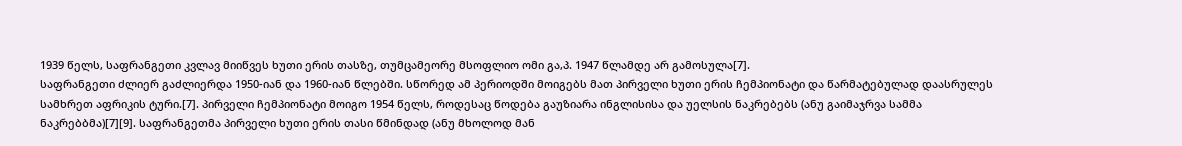1939 წელს, საფრანგეთი კვლავ მიიწვეს ხუთი ერის თასზე, თუმცამეორე მსოფლიო ომი გა,პ. 1947 წლამდე არ გამოსულა[7].
საფრანგეთი ძლიერ გაძლიერდა 1950-იან და 1960-იან წლებში. სწორედ ამ პერიოდში მოიგებს მათ პირველი ხუთი ერის ჩემპიონატი და წარმატებულად დაასრულეს სამხრეთ აფრიკის ტური.[7]. პირველი ჩემპიონატი მოიგო 1954 წელს, როდესაც წოდება გაუზიარა ინგლისისა და უელსის ნაკრებებს (ანუ გაიმაჯრვა სამმა ნაკრებბმა)[7][9]. საფრანგეთმა პირველი ხუთი ერის თასი წმინდად (ანუ მხოლოდ მან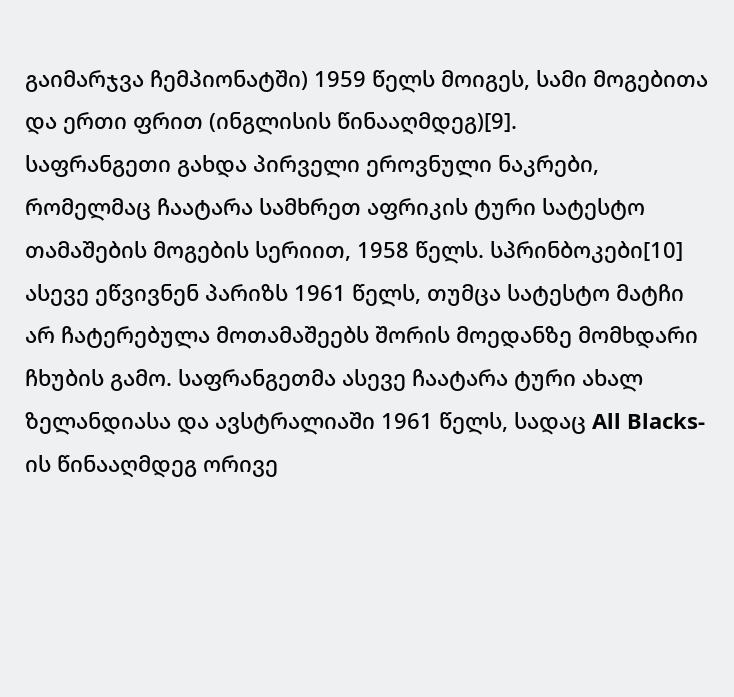გაიმარჯვა ჩემპიონატში) 1959 წელს მოიგეს, სამი მოგებითა და ერთი ფრით (ინგლისის წინააღმდეგ)[9].
საფრანგეთი გახდა პირველი ეროვნული ნაკრები, რომელმაც ჩაატარა სამხრეთ აფრიკის ტური სატესტო თამაშების მოგების სერიით, 1958 წელს. სპრინბოკები[10] ასევე ეწვივნენ პარიზს 1961 წელს, თუმცა სატესტო მატჩი არ ჩატერებულა მოთამაშეებს შორის მოედანზე მომხდარი ჩხუბის გამო. საფრანგეთმა ასევე ჩაატარა ტური ახალ ზელანდიასა და ავსტრალიაში 1961 წელს, სადაც All Blacks-ის წინააღმდეგ ორივე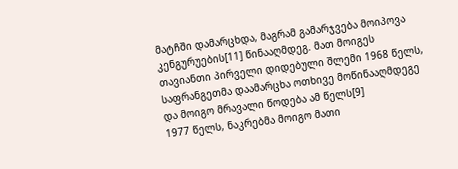მატჩში დამარცხდა, მაგრამ გამარჯვება მოიპოვა კენგურუების[11] წინააღმდეგ. მათ მოიგეს თავიანთი პირველი დიდებული შლემი 1968 წელს, საფრანგეთმა დაამარცხა ოთხივე მოწინააღმდეგე და მოიგო მრავალი წოდება ამ წელს[9]
1977 წელს, ნაკრებმა მოიგო მათი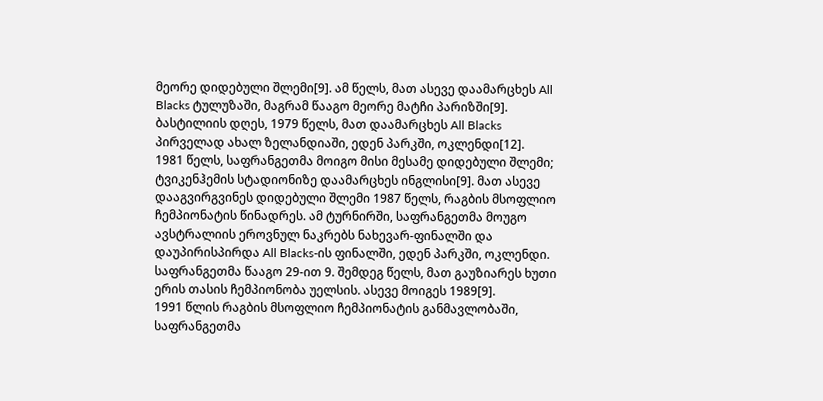მეორე დიდებული შლემი[9]. ამ წელს, მათ ასევე დაამარცხეს All Blacks ტულუზაში, მაგრამ წააგო მეორე მატჩი პარიზში[9]. ბასტილიის დღეს, 1979 წელს, მათ დაამარცხეს All Blacks პირველად ახალ ზელანდიაში, ედენ პარკში, ოკლენდი[12].
1981 წელს, საფრანგეთმა მოიგო მისი მესამე დიდებული შლემი; ტვიკენჰემის სტადიონიზე დაამარცხეს ინგლისი[9]. მათ ასევე დააგვირგვინეს დიდებული შლემი 1987 წელს, რაგბის მსოფლიო ჩემპიონატის წინადრეს. ამ ტურნირში, საფრანგეთმა მოუგო ავსტრალიის ეროვნულ ნაკრებს ნახევარ-ფინალში და დაუპირისპირდა All Blacks-ის ფინალში, ედენ პარკში, ოკლენდი. საფრანგეთმა წააგო 29-ით 9. შემდეგ წელს, მათ გაუზიარეს ხუთი ერის თასის ჩემპიონობა უელსის. ასევე მოიგეს 1989[9].
1991 წლის რაგბის მსოფლიო ჩემპიონატის განმავლობაში, საფრანგეთმა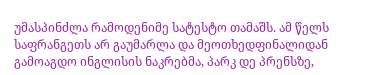უმასპინძლა რამოდენიმე სატესტო თამაშს. ამ წელს საფრანგეთს არ გაუმარლა და მეოთხედფინალიდან გამოაგდო ინგლისის ნაკრებმა, პარკ დე პრენსზე,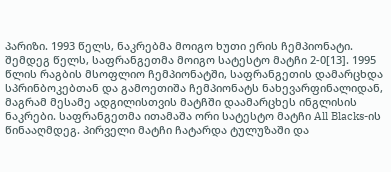პარიზი. 1993 წელს, ნაკრებმა მოიგო ხუთი ერის ჩემპიონატი. შემდეგ წელს, საფრანგეთმა მოიგო სატესტო მატჩი 2-0[13]. 1995 წლის რაგბის მსოფლიო ჩემპიონატში, საფრანგეთის დამარცხდა სპრინბოკებთან და გამოეთიშა ჩემპიონატს ნახევარფინალიდან, მაგრამ მესამე ადგილისთვის მატჩში დაამარცხეს ინგლისის ნაკრები. საფრანგეთმა ითამაშა ორი სატესტო მატჩი All Blacks-ის წინააღმდეგ. პირველი მატჩი ჩატარდა ტულუზაში და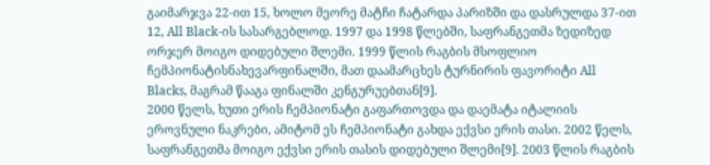გაიმარჯვა 22-ით 15, ხოლო მეორე მატჩი ჩატარდა პარიზში და დასრულდა 37-ით 12, All Black-ის სასარგებლოდ. 1997 და 1998 წლებში, საფრანგეთმა ზედიზედ ორჯერ მოიგო დიდებული შლემი. 1999 წლის რაგბის მსოფლიო ჩემპიონატისნახევარფინალში, მათ დაამარცხეს ტურნირის ფავორიტი All Blacks, მაგრამ წააგა ფინალში კენგურუებთან[9].
2000 წელს, ხუთი ერის ჩემპიონატი გაფართოვდა და დაემატა იტალიის ეროვნული ნაკრები, ამიტომ ეს ჩემპიონატი გახდა ექვსი ერის თასი. 2002 წელს, საფრანგეთმა მოიგო ექვსი ერის თასის დიდებული შლემი[9]. 2003 წლის რაგბის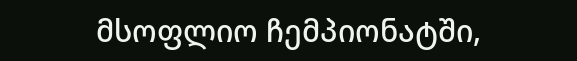მსოფლიო ჩემპიონატში,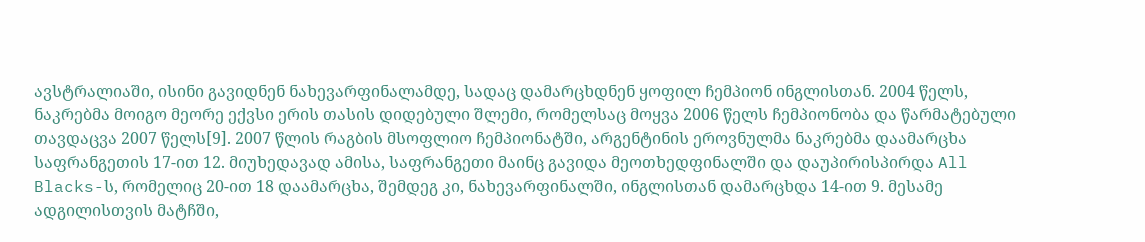ავსტრალიაში, ისინი გავიდნენ ნახევარფინალამდე, სადაც დამარცხდნენ ყოფილ ჩემპიონ ინგლისთან. 2004 წელს, ნაკრებმა მოიგო მეორე ექვსი ერის თასის დიდებული შლემი, რომელსაც მოყვა 2006 წელს ჩემპიონობა და წარმატებული თავდაცვა 2007 წელს[9]. 2007 წლის რაგბის მსოფლიო ჩემპიონატში, არგენტინის ეროვნულმა ნაკრებმა დაამარცხა საფრანგეთის 17-ით 12. მიუხედავად ამისა, საფრანგეთი მაინც გავიდა მეოთხედფინალში და დაუპირისპირდა All Blacks-ს, რომელიც 20-ით 18 დაამარცხა, შემდეგ კი, ნახევარფინალში, ინგლისთან დამარცხდა 14-ით 9. მესამე ადგილისთვის მატჩში,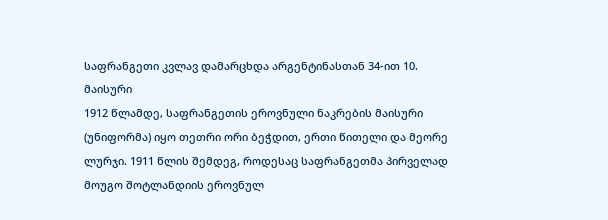საფრანგეთი კვლავ დამარცხდა არგენტინასთან 34-ით 10.
მაისური
1912 წლამდე, საფრანგეთის ეროვნული ნაკრების მაისური (უნიფორმა) იყო თეთრი ორი ბეჭდით, ერთი წითელი და მეორე ლურჯი. 1911 წლის შემდეგ, როდესაც საფრანგეთმა პირველად მოუგო შოტლანდიის ეროვნულ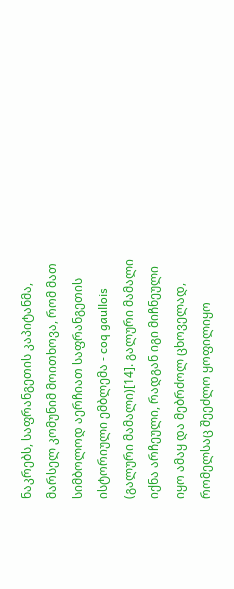ნაკრებს, საფრანგეთის კაპიტანმა, მარსელ კომუნიმ მოითხოვა, რომ მათ სიმბოლოდ აერჩიათ საფრანგეთის ისტორიული ემბლემა - coq gaullois (გალური მამალი)[14]. გალური მამალი იქნა არჩეული, რადგან იგი მიჩნეული იყო ამაყ და მებრძოლ ცხოველად, რომელსაც შეეძლო ყოფილიყო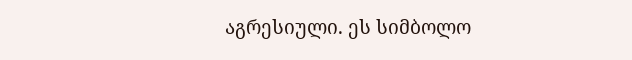აგრესიული. ეს სიმბოლო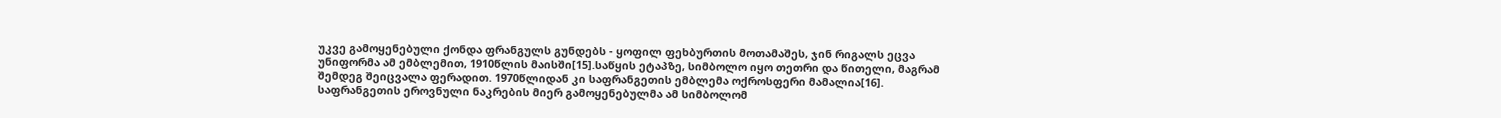უკვე გამოყენებული ქონდა ფრანგულს გუნდებს - ყოფილ ფეხბურთის მოთამაშეს, ჯინ რიგალს ეცვა უნიფორმა ამ ემბლემით, 1910წლის მაისში[15].საწყის ეტაპზე, სიმბოლო იყო თეთრი და წითელი, მაგრამ შემდეგ შეიცვალა ფერადით. 1970წლიდან კი საფრანგეთის ემბლემა ოქროსფერი მამალია[16].
საფრანგეთის ეროვნული ნაკრების მიერ გამოყენებულმა ამ სიმბოლომ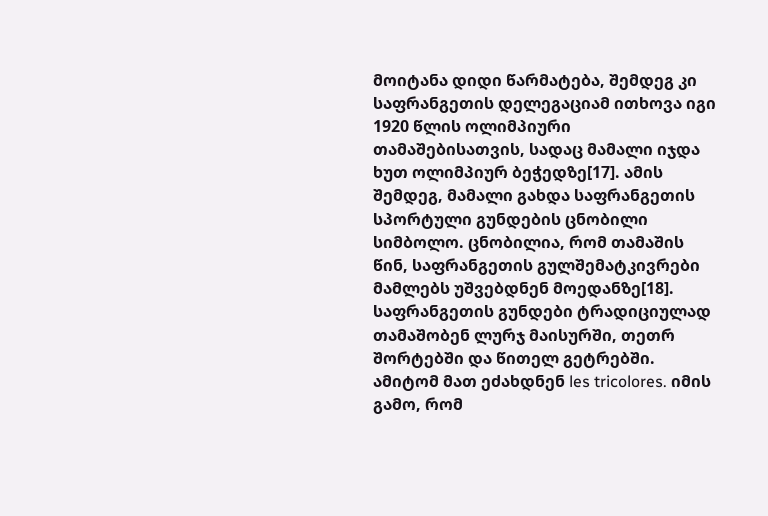მოიტანა დიდი წარმატება, შემდეგ კი საფრანგეთის დელეგაციამ ითხოვა იგი 1920 წლის ოლიმპიური თამაშებისათვის, სადაც მამალი იჯდა ხუთ ოლიმპიურ ბეჭედზე[17]. ამის შემდეგ, მამალი გახდა საფრანგეთის სპორტული გუნდების ცნობილი სიმბოლო. ცნობილია, რომ თამაშის წინ, საფრანგეთის გულშემატკივრები მამლებს უშვებდნენ მოედანზე[18].
საფრანგეთის გუნდები ტრადიციულად თამაშობენ ლურჯ მაისურში, თეთრ შორტებში და წითელ გეტრებში. ამიტომ მათ ეძახდნენ les tricolores. იმის გამო, რომ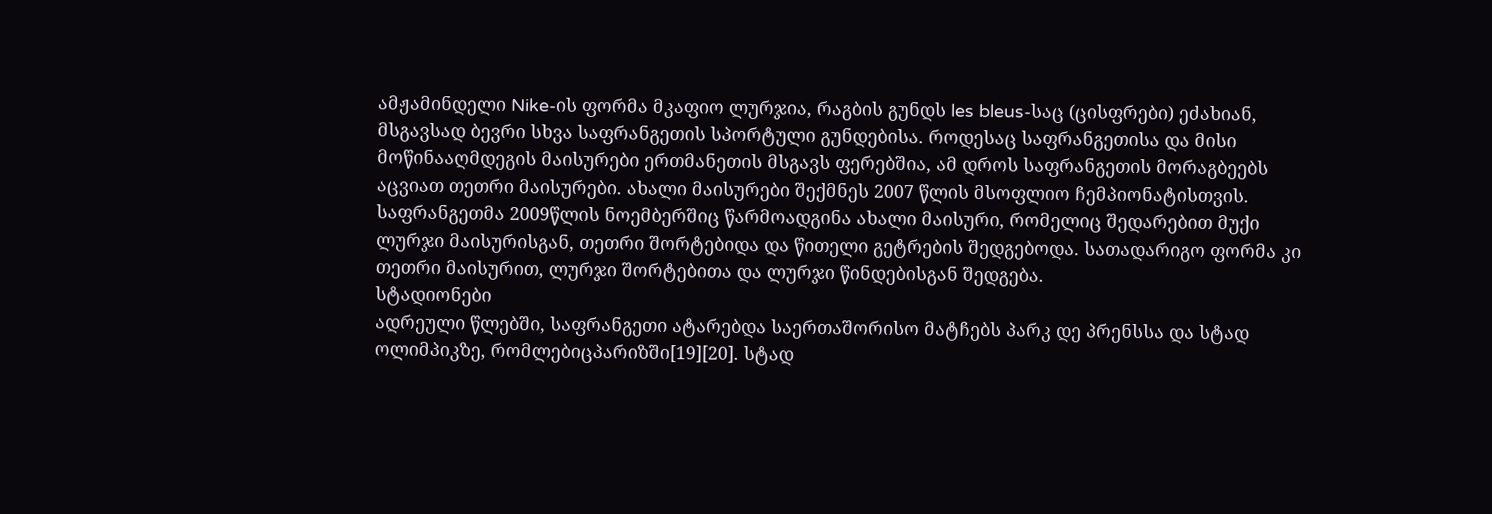ამჟამინდელი Nike-ის ფორმა მკაფიო ლურჯია, რაგბის გუნდს les bleus-საც (ცისფრები) ეძახიან, მსგავსად ბევრი სხვა საფრანგეთის სპორტული გუნდებისა. როდესაც საფრანგეთისა და მისი მოწინააღმდეგის მაისურები ერთმანეთის მსგავს ფერებშია, ამ დროს საფრანგეთის მორაგბეებს აცვიათ თეთრი მაისურები. ახალი მაისურები შექმნეს 2007 წლის მსოფლიო ჩემპიონატისთვის. საფრანგეთმა 2009წლის ნოემბერშიც წარმოადგინა ახალი მაისური, რომელიც შედარებით მუქი ლურჯი მაისურისგან, თეთრი შორტებიდა და წითელი გეტრების შედგებოდა. სათადარიგო ფორმა კი თეთრი მაისურით, ლურჯი შორტებითა და ლურჯი წინდებისგან შედგება.
სტადიონები
ადრეული წლებში, საფრანგეთი ატარებდა საერთაშორისო მატჩებს პარკ დე პრენსსა და სტად ოლიმპიკზე, რომლებიცპარიზში[19][20]. სტად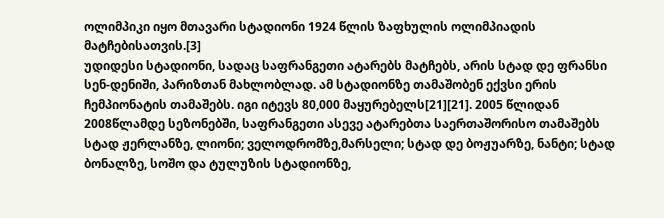ოლიმპიკი იყო მთავარი სტადიონი 1924 წლის ზაფხულის ოლიმპიადის მატჩებისათვის.[3]
უდიდესი სტადიონი, სადაც საფრანგეთი ატარებს მატჩებს, არის სტად დე ფრანსი სენ-დენიში, პარიზთან მახლობლად. ამ სტადიონზე თამაშობენ ექვსი ერის ჩემპიონატის თამაშებს. იგი იტევს 80,000 მაყურებელს[21][21]. 2005 წლიდან 2008წლამდე სეზონებში, საფრანგეთი ასევე ატარებთა საერთაშორისო თამაშებს სტად ჟერლანზე, ლიონი; ველოდრომზე,მარსელი; სტად დე ბოჟუარზე, ნანტი; სტად ბონალზე, სოშო და ტულუზის სტადიონზე,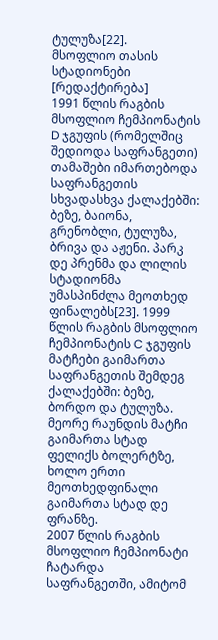ტულუზა[22].
მსოფლიო თასის სტადიონები [რედაქტირება]
1991 წლის რაგბის მსოფლიო ჩემპიონატის D ჯგუფის (რომელშიც შედიოდა საფრანგეთი) თამაშები იმართებოდა საფრანგეთის სხვადასხვა ქალაქებში: ბეზე, ბაიონა, გრენობლი, ტულუზა, ბრივა და აჟენი. პარკ დე პრენმა და ლილის სტადიონმა უმასპინძლა მეოთხედ ფინალებს[23]. 1999 წლის რაგბის მსოფლიო ჩემპიონატის C ჯგუფის მატჩები გაიმართა საფრანგეთის შემდეგ ქალაქებში: ბეზე, ბორდო და ტულუზა. მეორე რაუნდის მატჩი გაიმართა სტად ფელიქს ბოლერტზე, ხოლო ერთი მეოთხედფინალი გაიმართა სტად დე ფრანზე.
2007 წლის რაგბის მსოფლიო ჩემპიონატი ჩატარდა საფრანგეთში, ამიტომ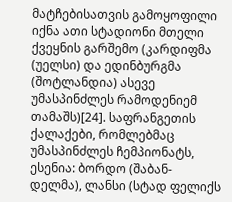მატჩებისათვის გამოყოფილი იქნა ათი სტადიონი მთელი ქვეყნის გარშემო (კარდიფმა (უელსი) და ედინბურგმა (შოტლანდია) ასევე უმასპინძლეს რამოდენიემ თამაშს)[24]. საფრანგეთის ქალაქები, რომლებმაც უმასპინძლეს ჩემპიონატს, ესენია: ბორდო (შაბან-დელმა), ლანსი (სტად ფელიქს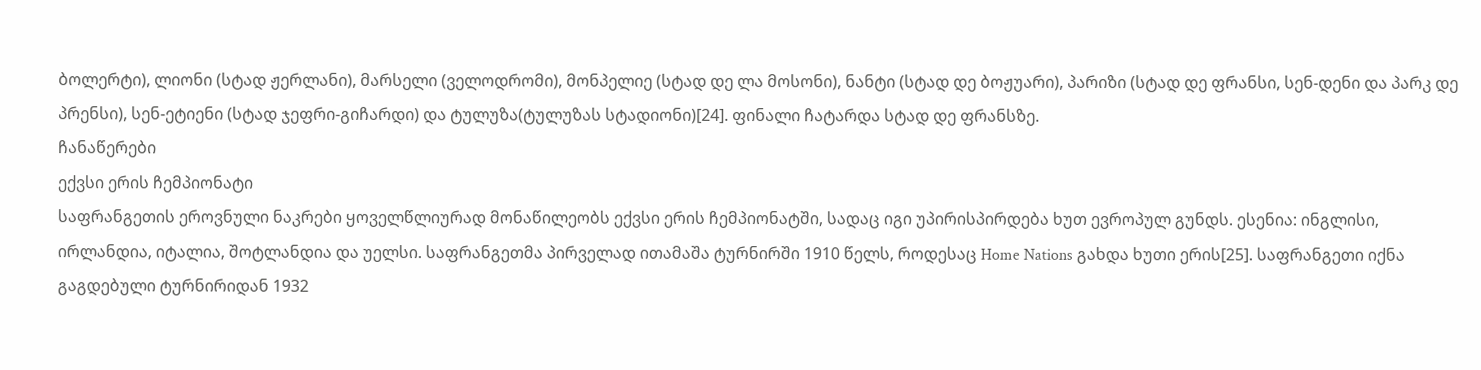ბოლერტი), ლიონი (სტად ჟერლანი), მარსელი (ველოდრომი), მონპელიე (სტად დე ლა მოსონი), ნანტი (სტად დე ბოჟუარი), პარიზი (სტად დე ფრანსი, სენ-დენი და პარკ დე პრენსი), სენ-ეტიენი (სტად ჯეფრი-გიჩარდი) და ტულუზა(ტულუზას სტადიონი)[24]. ფინალი ჩატარდა სტად დე ფრანსზე.
ჩანაწერები
ექვსი ერის ჩემპიონატი
საფრანგეთის ეროვნული ნაკრები ყოველწლიურად მონაწილეობს ექვსი ერის ჩემპიონატში, სადაც იგი უპირისპირდება ხუთ ევროპულ გუნდს. ესენია: ინგლისი, ირლანდია, იტალია, შოტლანდია და უელსი. საფრანგეთმა პირველად ითამაშა ტურნირში 1910 წელს, როდესაც Home Nations გახდა ხუთი ერის[25]. საფრანგეთი იქნა გაგდებული ტურნირიდან 1932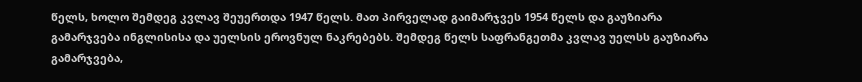წელს, ხოლო შემდეგ კვლავ შეუერთდა 1947 წელს. მათ პირველად გაიმარჯვეს 1954 წელს და გაუზიარა გამარჯვება ინგლისისა და უელსის ეროვნულ ნაკრებებს. შემდეგ წელს საფრანგეთმა კვლავ უელსს გაუზიარა გამარჯვება,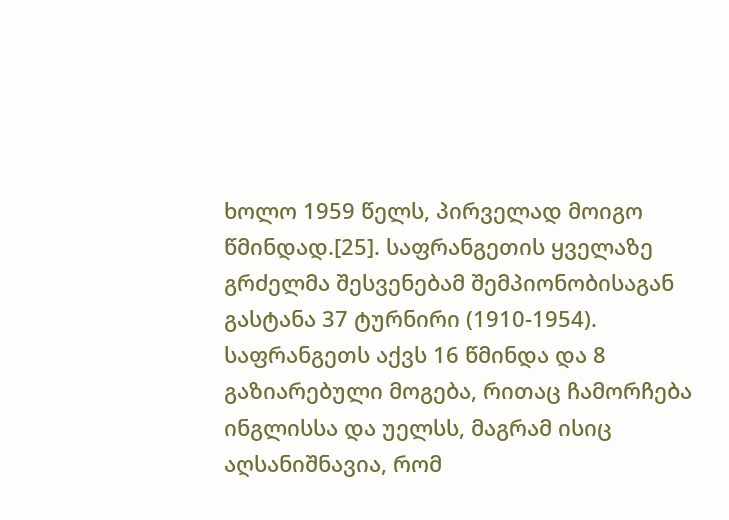ხოლო 1959 წელს, პირველად მოიგო წმინდად.[25]. საფრანგეთის ყველაზე გრძელმა შესვენებამ შემპიონობისაგან გასტანა 37 ტურნირი (1910-1954). საფრანგეთს აქვს 16 წმინდა და 8 გაზიარებული მოგება, რითაც ჩამორჩება ინგლისსა და უელსს, მაგრამ ისიც აღსანიშნავია, რომ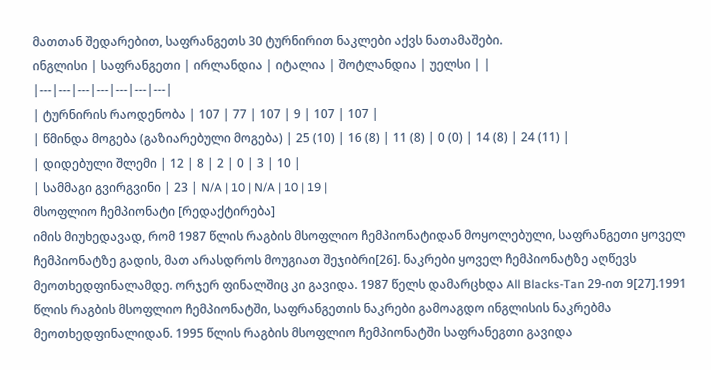მათთან შედარებით, საფრანგეთს 30 ტურნირით ნაკლები აქვს ნათამაშები.
ინგლისი | საფრანგეთი | ირლანდია | იტალია | შოტლანდია | უელსი | |
|---|---|---|---|---|---|---|
| ტურნირის რაოდენობა | 107 | 77 | 107 | 9 | 107 | 107 |
| წმინდა მოგება (გაზიარებული მოგება) | 25 (10) | 16 (8) | 11 (8) | 0 (0) | 14 (8) | 24 (11) |
| დიდებული შლემი | 12 | 8 | 2 | 0 | 3 | 10 |
| სამმაგი გვირგვინი | 23 | N/A | 10 | N/A | 10 | 19 |
მსოფლიო ჩემპიონატი [რედაქტირება]
იმის მიუხედავად, რომ 1987 წლის რაგბის მსოფლიო ჩემპიონატიდან მოყოლებული, საფრანგეთი ყოველ ჩემპიონატზე გადის, მათ არასდროს მოუგიათ შეჯიბრი[26]. ნაკრები ყოველ ჩემპიონატზე აღწევს მეოთხედფინალამდე. ორჯერ ფინალშიც კი გავიდა. 1987 წელს დამარცხდა All Blacks-Tan 29-ით 9[27].1991 წლის რაგბის მსოფლიო ჩემპიონატში, საფრანგეთის ნაკრები გამოაგდო ინგლისის ნაკრებმა მეოთხედფინალიდან. 1995 წლის რაგბის მსოფლიო ჩემპიონატში საფრანეგთი გავიდა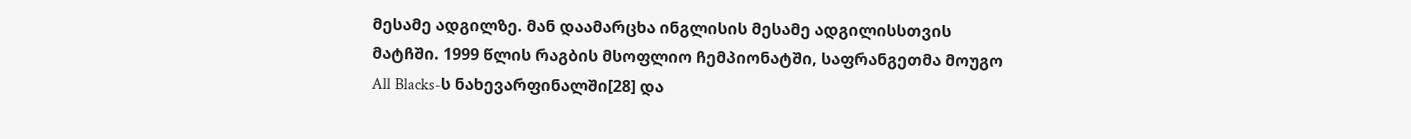მესამე ადგილზე. მან დაამარცხა ინგლისის მესამე ადგილისსთვის მატჩში. 1999 წლის რაგბის მსოფლიო ჩემპიონატში, საფრანგეთმა მოუგო All Blacks-ს ნახევარფინალში[28] და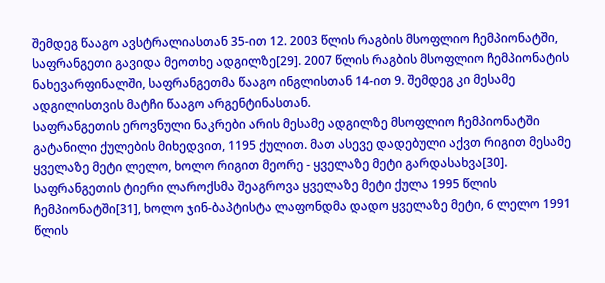შემდეგ წააგო ავსტრალიასთან 35-ით 12. 2003 წლის რაგბის მსოფლიო ჩემპიონატში, საფრანგეთი გავიდა მეოთხე ადგილზე[29]. 2007 წლის რაგბის მსოფლიო ჩემპიონატის ნახევარფინალში, საფრანგეთმა წააგო ინგლისთან 14-ით 9. შემდეგ კი მესამე ადგილისთვის მატჩი წააგო არგენტინასთან.
საფრანგეთის ეროვნული ნაკრები არის მესამე ადგილზე მსოფლიო ჩემპიონატში გატანილი ქულების მიხედვით, 1195 ქულით. მათ ასევე დადებული აქვთ რიგით მესამე ყველაზე მეტი ლელო, ხოლო რიგით მეორე - ყველაზე მეტი გარდასახვა[30].
საფრანგეთის ტიერი ლაროქსმა შეაგროვა ყველაზე მეტი ქულა 1995 წლის ჩემპიონატში[31], ხოლო ჯინ-ბაპტისტა ლაფონდმა დადო ყველაზე მეტი, 6 ლელო 1991 წლის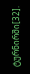ტურნირში[32].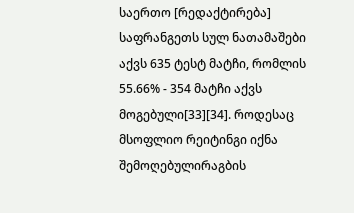საერთო [რედაქტირება]
საფრანგეთს სულ ნათამაშები აქვს 635 ტესტ მატჩი, რომლის 55.66% - 354 მატჩი აქვს მოგებული[33][34]. როდესაც მსოფლიო რეიტინგი იქნა შემოღებულირაგბის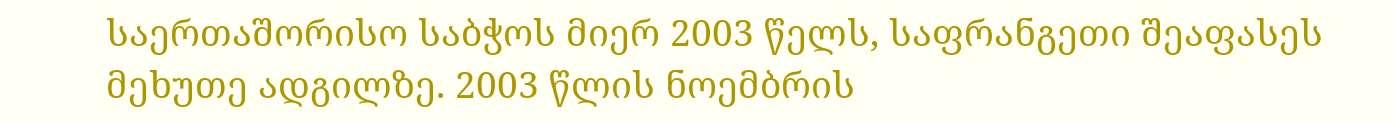საერთაშორისო საბჭოს მიერ 2003 წელს, საფრანგეთი შეაფასეს მეხუთე ადგილზე. 2003 წლის ნოემბრის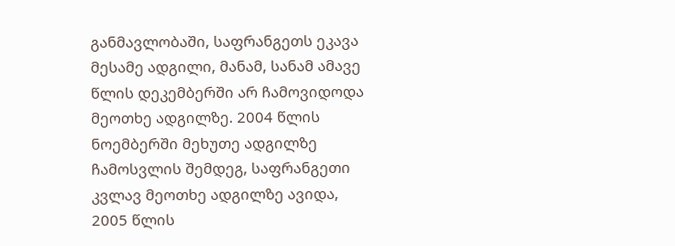განმავლობაში, საფრანგეთს ეკავა მესამე ადგილი, მანამ, სანამ ამავე წლის დეკემბერში არ ჩამოვიდოდა მეოთხე ადგილზე. 2004 წლის ნოემბერში მეხუთე ადგილზე ჩამოსვლის შემდეგ, საფრანგეთი კვლავ მეოთხე ადგილზე ავიდა, 2005 წლის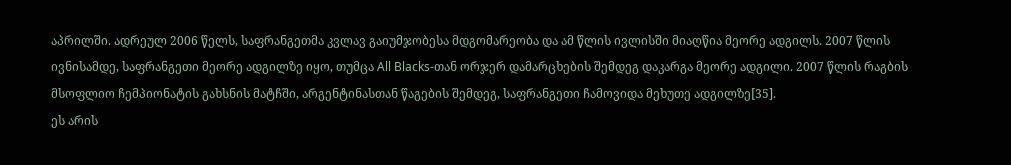აპრილში. ადრეულ 2006 წელს, საფრანგეთმა კვლავ გაიუმჯობესა მდგომარეობა და ამ წლის ივლისში მიაღწია მეორე ადგილს. 2007 წლის ივნისამდე, საფრანგეთი მეორე ადგილზე იყო, თუმცა All Blacks-თან ორჯერ დამარცხების შემდეგ დაკარგა მეორე ადგილი. 2007 წლის რაგბის მსოფლიო ჩემპიონატის გახსნის მატჩში, არგენტინასთან წაგების შემდეგ, საფრანგეთი ჩამოვიდა მეხუთე ადგილზე[35].
ეს არის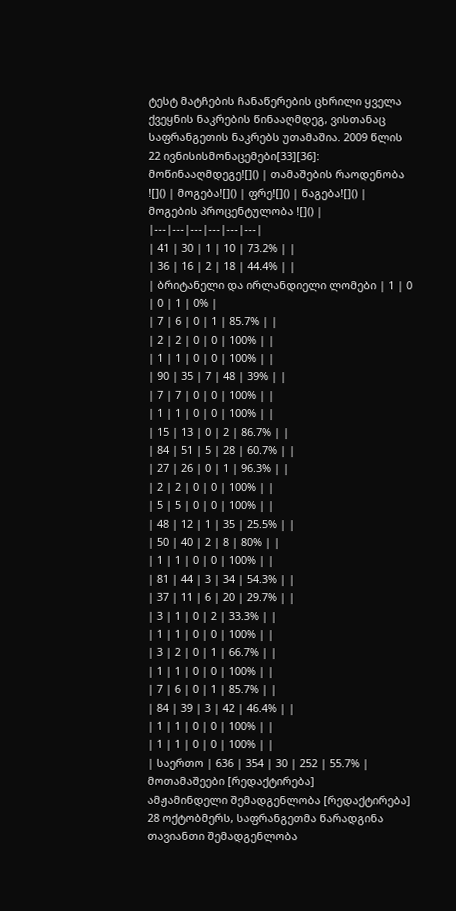ტესტ მატჩების ჩანაწერების ცხრილი ყველა ქვეყნის ნაკრების წინააღმდეგ, ვისთანაც საფრანგეთის ნაკრებს უთამაშია. 2009 წლის 22 ივნისისმონაცემები[33][36]:
მოწინააღმდეგე![]() | თამაშების რაოდენობა ![]() | მოგება![]() | ფრე![]() | წაგება![]() | მოგების პროცენტულობა ![]() |
|---|---|---|---|---|---|
| 41 | 30 | 1 | 10 | 73.2% | |
| 36 | 16 | 2 | 18 | 44.4% | |
| ბრიტანელი და ირლანდიელი ლომები | 1 | 0 | 0 | 1 | 0% |
| 7 | 6 | 0 | 1 | 85.7% | |
| 2 | 2 | 0 | 0 | 100% | |
| 1 | 1 | 0 | 0 | 100% | |
| 90 | 35 | 7 | 48 | 39% | |
| 7 | 7 | 0 | 0 | 100% | |
| 1 | 1 | 0 | 0 | 100% | |
| 15 | 13 | 0 | 2 | 86.7% | |
| 84 | 51 | 5 | 28 | 60.7% | |
| 27 | 26 | 0 | 1 | 96.3% | |
| 2 | 2 | 0 | 0 | 100% | |
| 5 | 5 | 0 | 0 | 100% | |
| 48 | 12 | 1 | 35 | 25.5% | |
| 50 | 40 | 2 | 8 | 80% | |
| 1 | 1 | 0 | 0 | 100% | |
| 81 | 44 | 3 | 34 | 54.3% | |
| 37 | 11 | 6 | 20 | 29.7% | |
| 3 | 1 | 0 | 2 | 33.3% | |
| 1 | 1 | 0 | 0 | 100% | |
| 3 | 2 | 0 | 1 | 66.7% | |
| 1 | 1 | 0 | 0 | 100% | |
| 7 | 6 | 0 | 1 | 85.7% | |
| 84 | 39 | 3 | 42 | 46.4% | |
| 1 | 1 | 0 | 0 | 100% | |
| 1 | 1 | 0 | 0 | 100% | |
| საერთო | 636 | 354 | 30 | 252 | 55.7% |
მოთამაშეები [რედაქტირება]
ამჟამინდელი შემადგენლობა [რედაქტირება]
28 ოქტობმერს, საფრანგეთმა წარადგინა თავიანთი შემადგენლობა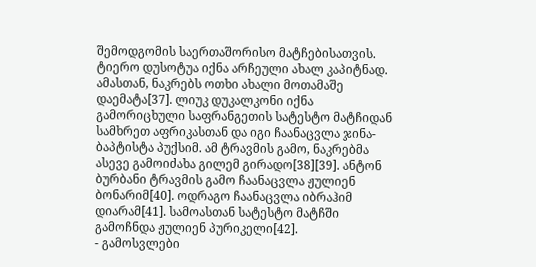შემოდგომის საერთაშორისო მატჩებისათვის. ტიერო დუსოტუა იქნა არჩეული ახალ კაპიტნად. ამასთან, ნაკრებს ოთხი ახალი მოთამაშე დაემატა[37]. ლიუკ დუკალკონი იქნა გამორიცხული საფრანგეთის სატესტო მატჩიდან სამხრეთ აფრიკასთან და იგი ჩაანაცვლა ჯინა-ბაპტისტა პუქსიმ. ამ ტრავმის გამო, ნაკრებმა ასევე გამოიძახა გილემ გირადო[38][39]. ანტონ ბურბანი ტრავმის გამო ჩაანაცვლა ჟულიენ ბონარიმ[40]. ოდრაგო ჩაანაცვლა იბრაჰიმ დიარამ[41]. სამოასთან სატესტო მატჩში გამოჩნდა ჟულიენ პურიკელი[42].
- გამოსვლები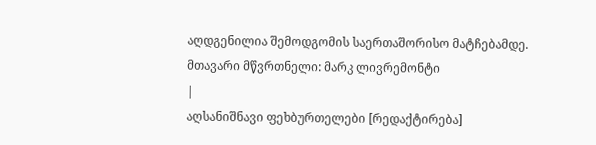აღდგენილია შემოდგომის საერთაშორისო მატჩებამდე.
მთავარი მწვრთნელი: მარკ ლივრემონტი
|
აღსანიშნავი ფეხბურთელები [რედაქტირება]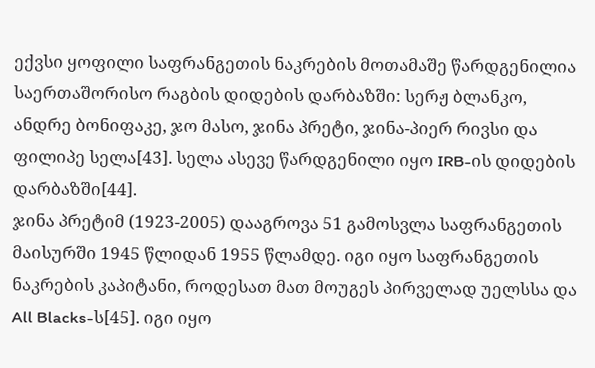ექვსი ყოფილი საფრანგეთის ნაკრების მოთამაშე წარდგენილია საერთაშორისო რაგბის დიდების დარბაზში: სერჟ ბლანკო, ანდრე ბონიფაკე, ჯო მასო, ჯინა პრეტი, ჯინა-პიერ რივსი და ფილიპე სელა[43]. სელა ასევე წარდგენილი იყო IRB-ის დიდების დარბაზში[44].
ჯინა პრეტიმ (1923-2005) დააგროვა 51 გამოსვლა საფრანგეთის მაისურში 1945 წლიდან 1955 წლამდე. იგი იყო საფრანგეთის ნაკრების კაპიტანი, როდესათ მათ მოუგეს პირველად უელსსა და All Blacks-ს[45]. იგი იყო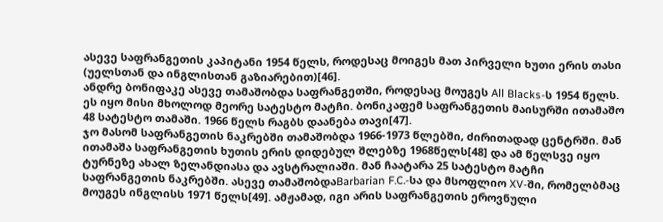ასევე საფრანგეთის კაპიტანი 1954 წელს, როდესაც მოიგეს მათ პირველი ხუთი ერის თასი (უელსთან და ინგლისთან გაზიარებით)[46].
ანდრე ბონიფაკე ასევე თამაშობდა საფრანგეთში, როდესაც მოუგეს All Blacks-ს 1954 წელს. ეს იყო მისი მხოლოდ მეორე სატესტო მატჩი. ბონიკაფემ საფრანგეთის მაისურში ითამაშო 48 სატესტო თამაში. 1966 წელს რაგბს დაანება თავი[47].
ჯო მასომ საფრანგეთის ნაკრებში თამაშობდა 1966-1973 წლებში, ძირითადად ცენტრში. მან ითამაშა საფრანგეთის ხუთის ერის დიდებულ შლებზე 1968წელს[48] და ამ წელსვე იყო ტურნეზე ახალ ზელანდიასა და ავსტრალიაში. მან ჩაატარა 25 სატესტო მატჩი საფრანგეთის ნაკრებში. ასევე თამაშობდაBarbarian F.C.-სა და მსოფლიო XV-ში, რომელბმაც მოუგეს ინგლისს 1971 წელს[49]. ამჟამად, იგი არის საფრანგეთის ეროვნული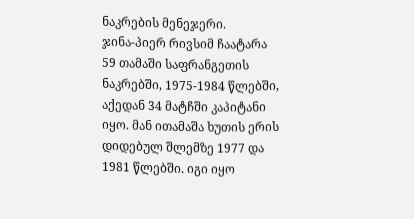ნაკრების მენეჯერი.
ჯინა-პიერ რივსიმ ჩაატარა 59 თამაში საფრანგეთის ნაკრებში, 1975-1984 წლებში, აქედან 34 მატჩში კაპიტანი იყო. მან ითამაშა ხუთის ერის დიდებულ შლემზე 1977 და 1981 წლებში. იგი იყო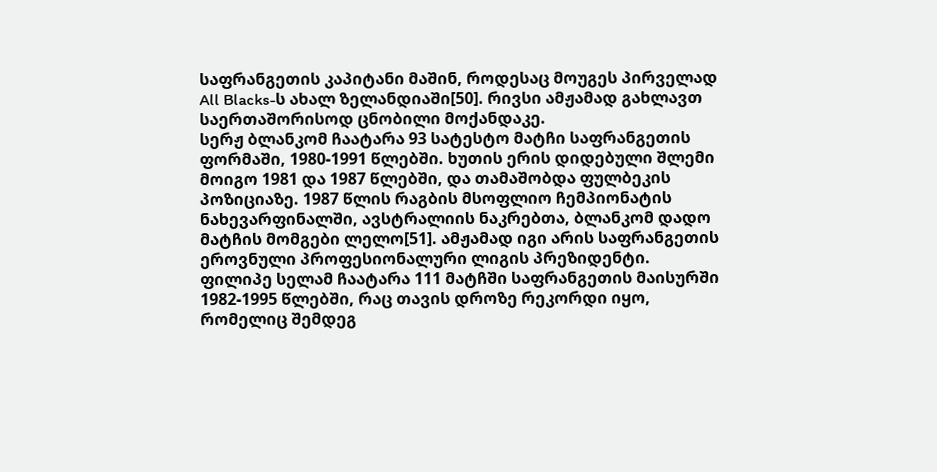საფრანგეთის კაპიტანი მაშინ, როდესაც მოუგეს პირველად All Blacks-ს ახალ ზელანდიაში[50]. რივსი ამჟამად გახლავთ საერთაშორისოდ ცნობილი მოქანდაკე.
სერჟ ბლანკომ ჩაატარა 93 სატესტო მატჩი საფრანგეთის ფორმაში, 1980-1991 წლებში. ხუთის ერის დიდებული შლემი მოიგო 1981 და 1987 წლებში, და თამაშობდა ფულბეკის პოზიციაზე. 1987 წლის რაგბის მსოფლიო ჩემპიონატის ნახევარფინალში, ავსტრალიის ნაკრებთა, ბლანკომ დადო მატჩის მომგები ლელო[51]. ამჟამად იგი არის საფრანგეთის ეროვნული პროფესიონალური ლიგის პრეზიდენტი.
ფილიპე სელამ ჩაატარა 111 მატჩში საფრანგეთის მაისურში 1982-1995 წლებში, რაც თავის დროზე რეკორდი იყო, რომელიც შემდეგ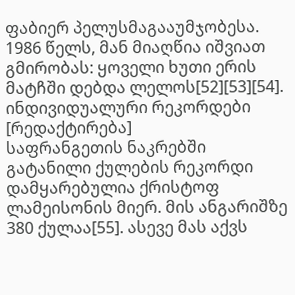ფაბიერ პელუსმაგააუმჯობესა. 1986 წელს, მან მიაღწია იშვიათ გმირობას: ყოველი ხუთი ერის მატჩში დებდა ლელოს[52][53][54].
ინდივიდუალური რეკორდები [რედაქტირება]
საფრანგეთის ნაკრებში გატანილი ქულების რეკორდი დამყარებულია ქრისტოფ ლამეისონის მიერ. მის ანგარიშზე 380 ქულაა[55]. ასევე მას აქვს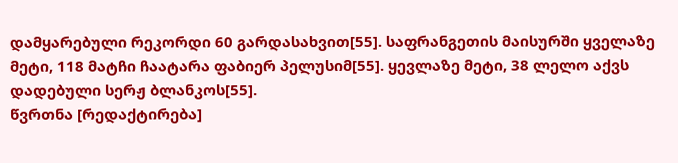დამყარებული რეკორდი 60 გარდასახვით[55]. საფრანგეთის მაისურში ყველაზე მეტი, 118 მატჩი ჩაატარა ფაბიერ პელუსიმ[55]. ყევლაზე მეტი, 38 ლელო აქვს დადებული სერჟ ბლანკოს[55].
წვრთნა [რედაქტირება]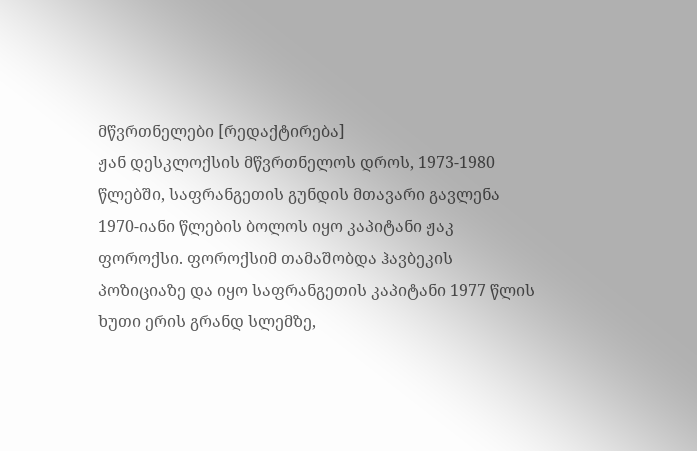მწვრთნელები [რედაქტირება]
ჟან დესკლოქსის მწვრთნელოს დროს, 1973-1980 წლებში, საფრანგეთის გუნდის მთავარი გავლენა 1970-იანი წლების ბოლოს იყო კაპიტანი ჟაკ ფოროქსი. ფოროქსიმ თამაშობდა ჰავბეკის პოზიციაზე და იყო საფრანგეთის კაპიტანი 1977 წლის ხუთი ერის გრანდ სლემზე,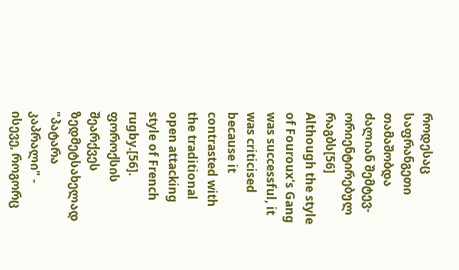როდესაც საფრანგეთი თამაშობდა ძალიან შემტევ-ორიენტირებულ რაგბს[56] Although the style of Fouroux's Gang was successful, it was criticised because it contrasted with the traditional open attacking style of French rugby.[56]. ფოროქსის შეარქვეს ზედმეტსახელად "პატარა კაპრალი" - ისევე, როგორც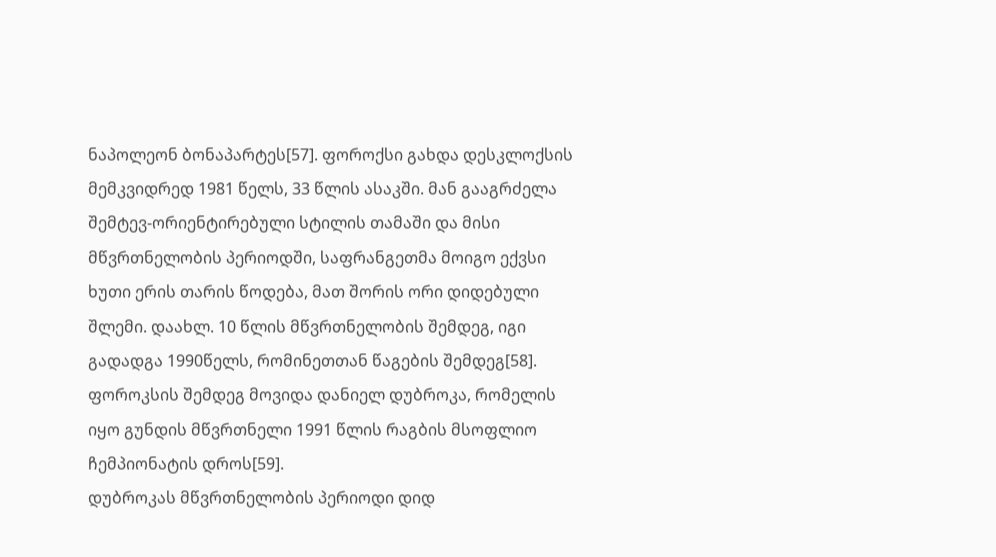ნაპოლეონ ბონაპარტეს[57]. ფოროქსი გახდა დესკლოქსის მემკვიდრედ 1981 წელს, 33 წლის ასაკში. მან გააგრძელა შემტევ-ორიენტირებული სტილის თამაში და მისი მწვრთნელობის პერიოდში, საფრანგეთმა მოიგო ექვსი ხუთი ერის თარის წოდება, მათ შორის ორი დიდებული შლემი. დაახლ. 10 წლის მწვრთნელობის შემდეგ, იგი გადადგა 1990წელს, რომინეთთან წაგების შემდეგ[58].
ფოროკსის შემდეგ მოვიდა დანიელ დუბროკა, რომელის იყო გუნდის მწვრთნელი 1991 წლის რაგბის მსოფლიო ჩემპიონატის დროს[59].
დუბროკას მწვრთნელობის პერიოდი დიდ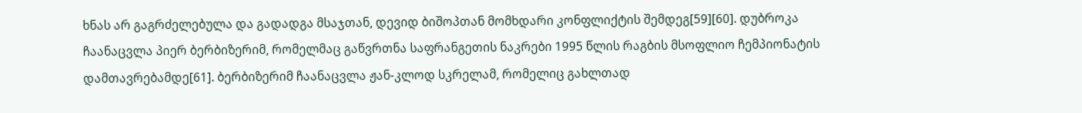ხნას არ გაგრძელებულა და გადადგა მსაჯთან, დევიდ ბიშოპთან მომხდარი კონფლიქტის შემდეგ[59][60]. დუბროკა ჩაანაცვლა პიერ ბერბიზერიმ, რომელმაც გაწვრთნა საფრანგეთის ნაკრები 1995 წლის რაგბის მსოფლიო ჩემპიონატის დამთავრებამდე[61]. ბერბიზერიმ ჩაანაცვლა ჟან-კლოდ სკრელამ, რომელიც გახლთად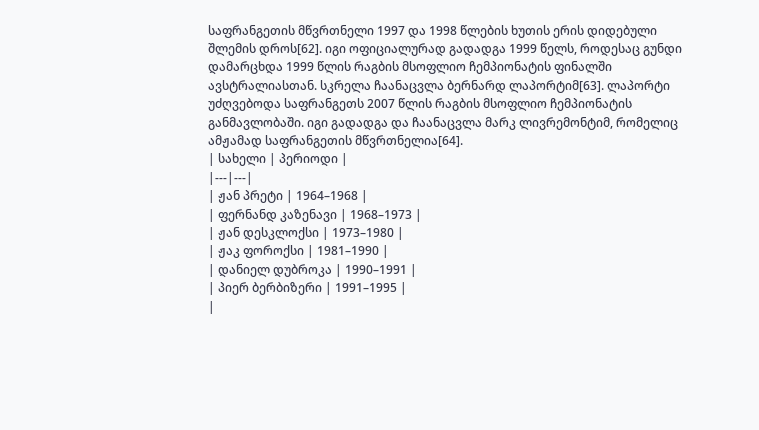საფრანგეთის მწვრთნელი 1997 და 1998 წლების ხუთის ერის დიდებული შლემის დროს[62]. იგი ოფიციალურად გადადგა 1999 წელს, როდესაც გუნდი დამარცხდა 1999 წლის რაგბის მსოფლიო ჩემპიონატის ფინალში ავსტრალიასთან. სკრელა ჩაანაცვლა ბერნარდ ლაპორტიმ[63]. ლაპორტი უძღვებოდა საფრანგეთს 2007 წლის რაგბის მსოფლიო ჩემპიონატის განმავლობაში. იგი გადადგა და ჩაანაცვლა მარკ ლივრემონტიმ, რომელიც ამჟამად საფრანგეთის მწვრთნელია[64].
| სახელი | პერიოდი |
|---|---|
| ჟან პრეტი | 1964–1968 |
| ფერნანდ კაზენავი | 1968–1973 |
| ჟან დესკლოქსი | 1973–1980 |
| ჟაკ ფოროქსი | 1981–1990 |
| დანიელ დუბროკა | 1990–1991 |
| პიერ ბერბიზერი | 1991–1995 |
|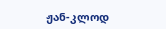ჟან-კლოდ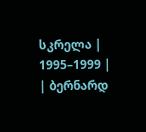სკრელა | 1995–1999 |
| ბერნარდ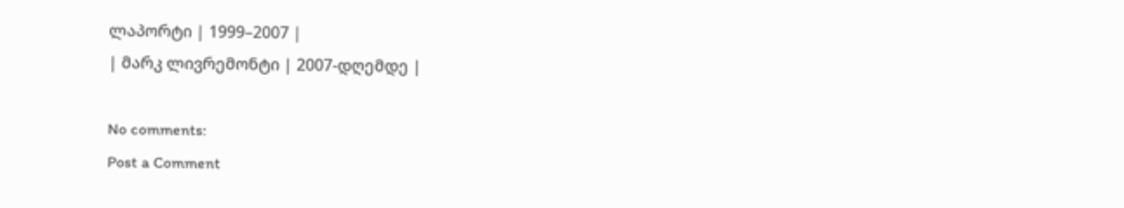ლაპორტი | 1999–2007 |
| მარკ ლივრემონტი | 2007-დღემდე |

No comments:
Post a Comment